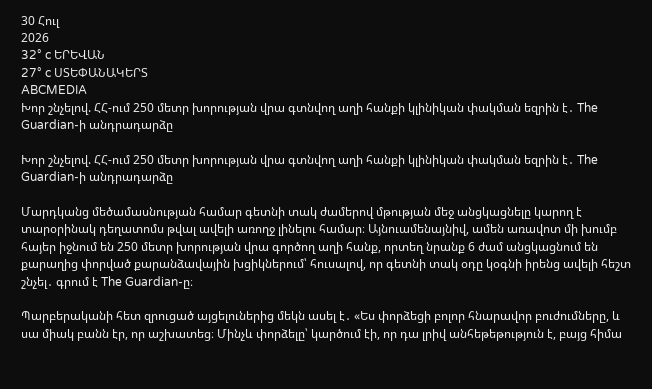30 Հուլ
2026
32° c ԵՐԵՎԱՆ
27° c ՍՏԵՓԱՆԱԿԵՐՏ
ABCMEDIA
Խոր շնչելով. ՀՀ-ում 250 մետր խորության վրա գտնվող աղի հանքի կլինիկան փակման եզրին է․ The Guardian-ի անդրադարձը

Խոր շնչելով. ՀՀ-ում 250 մետր խորության վրա գտնվող աղի հանքի կլինիկան փակման եզրին է․ The Guardian-ի անդրադարձը

Մարդկանց մեծամասնության համար գետնի տակ ժամերով մթության մեջ անցկացնելը կարող է տարօրինակ դեղատոմս թվալ ավելի առողջ լինելու համար։ Այնուամենայնիվ, ամեն առավոտ մի խումբ հայեր իջնում են 250 մետր խորության վրա գործող աղի հանք, որտեղ նրանք 6 ժամ անցկացնում են քարաղից փորված քարանձավային խցիկներում՝ հուսալով, որ գետնի տակ օդը կօգնի իրենց ավելի հեշտ շնչել․ գրում է The Guardian-ը։

Պարբերականի հետ զրուցած այցելուներից մեկն ասել է․ «Ես փորձեցի բոլոր հնարավոր բուժումները, և սա միակ բանն էր, որ աշխատեց։ Մինչև փորձելը՝ կարծում էի, որ դա լրիվ անհեթեթություն է, բայց հիմա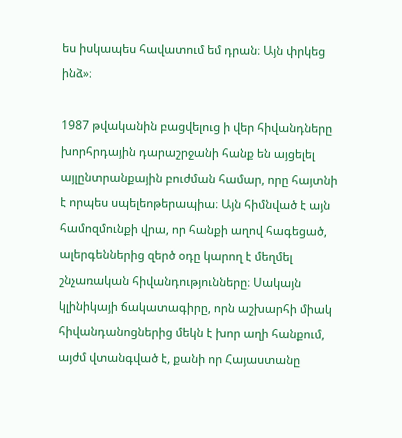ես իսկապես հավատում եմ դրան։ Այն փրկեց ինձ»։

1987 թվականին բացվելուց ի վեր հիվանդները խորհրդային դարաշրջանի հանք են այցելել այլընտրանքային բուժման համար, որը հայտնի է որպես սպելեոթերապիա։ Այն հիմնված է այն համոզմունքի վրա, որ հանքի աղով հագեցած, ալերգեններից զերծ օդը կարող է մեղմել շնչառական հիվանդությունները։ Սակայն կլինիկայի ճակատագիրը, որն աշխարհի միակ հիվանդանոցներից մեկն է խոր աղի հանքում, այժմ վտանգված է, քանի որ Հայաստանը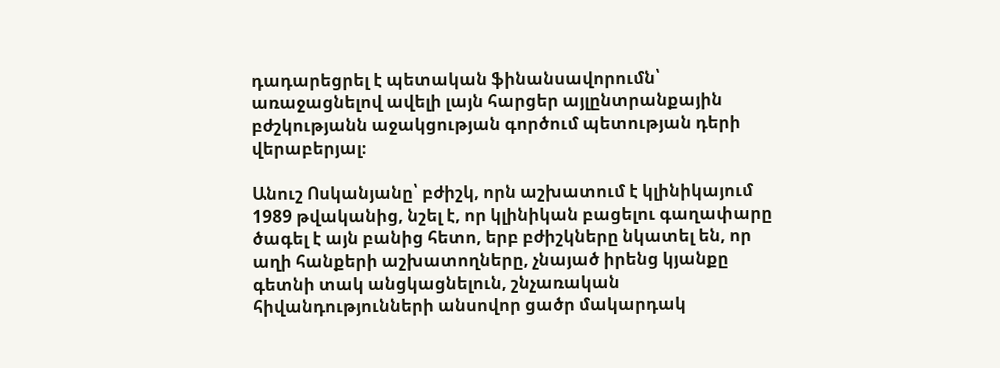դադարեցրել է պետական ֆինանսավորումն՝ առաջացնելով ավելի լայն հարցեր այլընտրանքային բժշկությանն աջակցության գործում պետության դերի վերաբերյալ։

Անուշ Ոսկանյանը՝ բժիշկ, որն աշխատում է կլինիկայում 1989 թվականից, նշել է, որ կլինիկան բացելու գաղափարը ծագել է այն բանից հետո, երբ բժիշկները նկատել են, որ աղի հանքերի աշխատողները, չնայած իրենց կյանքը գետնի տակ անցկացնելուն, շնչառական հիվանդությունների անսովոր ցածր մակարդակ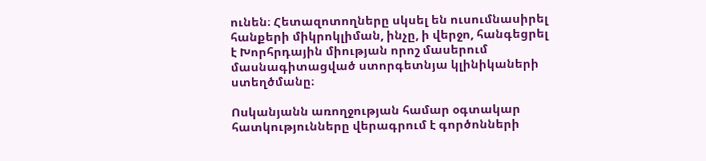ունեն։ Հետազոտողները սկսել են ուսումնասիրել հանքերի միկրոկլիման, ինչը, ի վերջո, հանգեցրել է Խորհրդային միության որոշ մասերում մասնագիտացված ստորգետնյա կլինիկաների ստեղծմանը։

Ոսկանյանն առողջության համար օգտակար հատկությունները վերագրում է գործոնների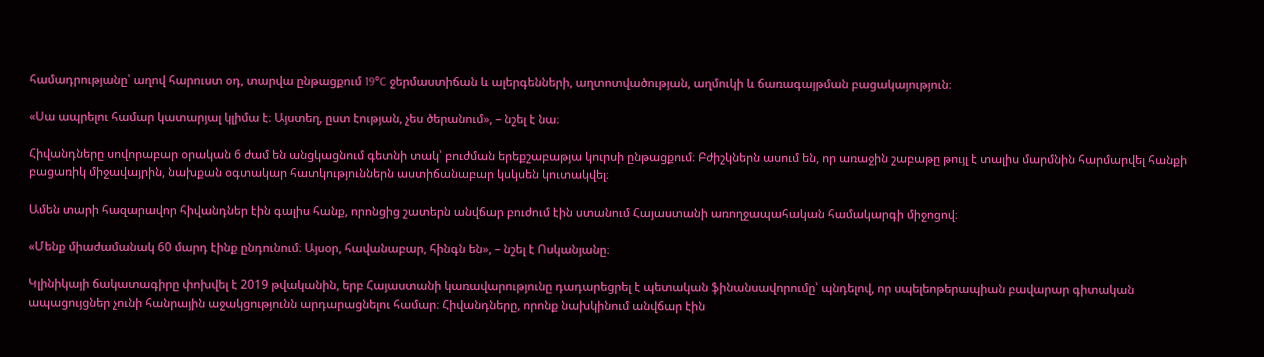համադրությանը՝ աղով հարուստ օդ, տարվա ընթացքում 19°C ջերմաստիճան և ալերգենների, աղտոտվածության, աղմուկի և ճառագայթման բացակայություն։

«Սա ապրելու համար կատարյալ կլիմա է։ Այստեղ, ըստ էության, չես ծերանում», – նշել է նա։

Հիվանդները սովորաբար օրական 6 ժամ են անցկացնում գետնի տակ՝ բուժման երեքշաբաթյա կուրսի ընթացքում։ Բժիշկներն ասում են, որ առաջին շաբաթը թույլ է տալիս մարմնին հարմարվել հանքի բացառիկ միջավայրին, նախքան օգտակար հատկություններն աստիճանաբար կսկսեն կուտակվել։

Ամեն տարի հազարավոր հիվանդներ էին գալիս հանք, որոնցից շատերն անվճար բուժում էին ստանում Հայաստանի առողջապահական համակարգի միջոցով։

«Մենք միաժամանակ 60 մարդ էինք ընդունում։ Այսօր, հավանաբար, հինգն են», – նշել է Ոսկանյանը։

Կլինիկայի ճակատագիրը փոխվել է 2019 թվականին, երբ Հայաստանի կառավարությունը դադարեցրել է պետական ֆինանսավորումը՝ պնդելով, որ սպելեոթերապիան բավարար գիտական ապացույցներ չունի հանրային աջակցությունն արդարացնելու համար։ Հիվանդները, որոնք նախկինում անվճար էին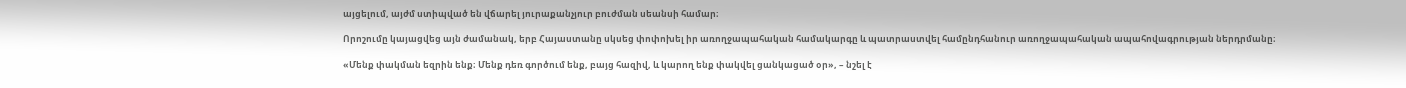այցելում, այժմ ստիպված են վճարել յուրաքանչյուր բուժման սեանսի համար։

Որոշումը կայացվեց այն ժամանակ, երբ Հայաստանը սկսեց փոփոխել իր առողջապահական համակարգը և պատրաստվել համընդհանուր առողջապահական ապահովագրության ներդրմանը։

«Մենք փակման եզրին ենք։ Մենք դեռ գործում ենք, բայց հազիվ, և կարող ենք փակվել ցանկացած օր», – նշել է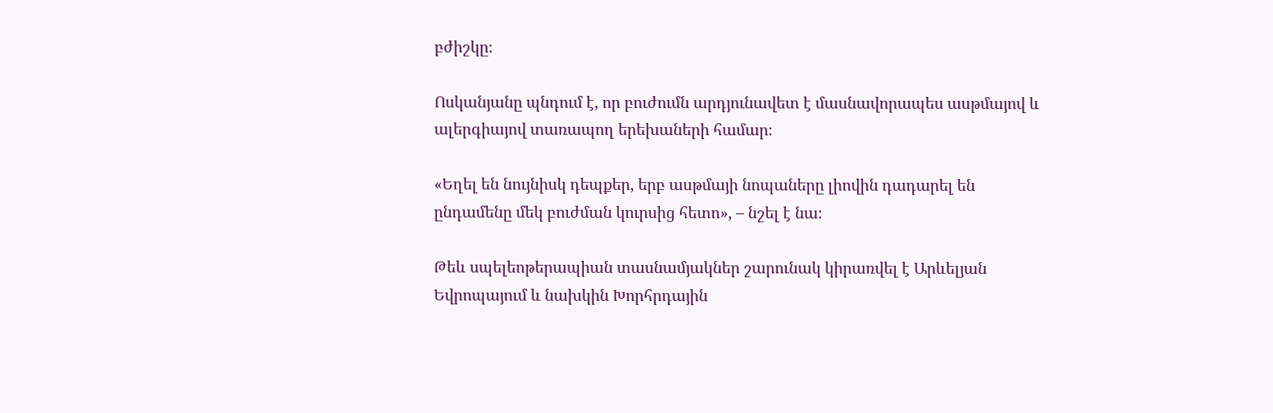բժիշկը։

Ոսկանյանը պնդում է, որ բուժումն արդյունավետ է մասնավորապես ասթմայով և ալերգիայով տառապող երեխաների համար։

«Եղել են նույնիսկ դեպքեր, երբ ասթմայի նոպաները լիովին դադարել են ընդամենը մեկ բուժման կուրսից հետո», – նշել է նա։

Թեև սպելեոթերապիան տասնամյակներ շարունակ կիրառվել է Արևելյան Եվրոպայում և նախկին Խորհրդային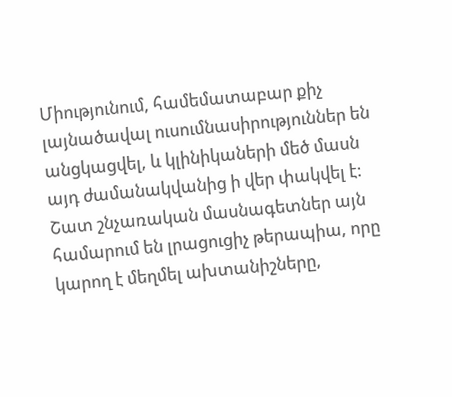Միությունում, համեմատաբար քիչ լայնածավալ ուսումնասիրություններ են անցկացվել, և կլինիկաների մեծ մասն այդ ժամանակվանից ի վեր փակվել է: Շատ շնչառական մասնագետներ այն համարում են լրացուցիչ թերապիա, որը կարող է մեղմել ախտանիշները,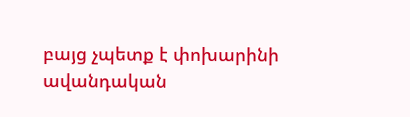բայց չպետք է փոխարինի ավանդական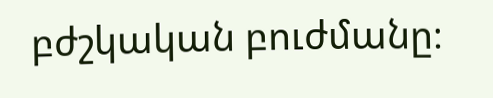բժշկական բուժմանը։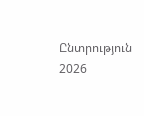Ընտրություն 2026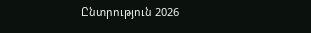Ընտրություն 2026